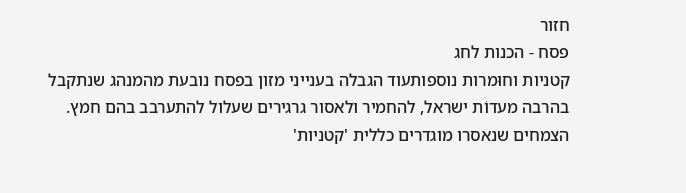חזור
פסח - הכנות לחג
קטניות וחוּמרות נוספותעוד הגבלה בענייני מזון בפסח נובעת מהמנהג שנתקבל בהרבה מעדוֹת ישראל, להחמיר ולאסור גרגירים שעלול להתערבב בהם חמץ. הצמחים שנאסרו מוגדרים כללית 'קטניות'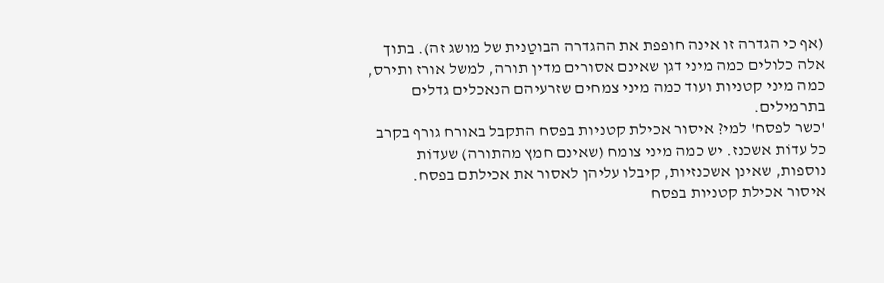(אף כי הגדרה זו אינה חופפת את ההגדרה הבוטַנית של מושג זה). בתוך אלה כלולים כמה מיני דגן שאינם אסורים מדין תורה, למשל אורז ותירס, כמה מיני קטניות ועוד כמה מיני צמחים שזרעיהם הנאכלים גדלים בתרמילים.
'כשר לפסח' למי? איסור אכילת קטניות בפסח התקבל באורח גורף בקרב כל עדוֹת אשכנז. יש כמה מיני צומח (שאינם חמץ מהתורה) שעדוֹת נוספות, שאינן אשכנזיות, קיבלו עליהן לאסור את אכילתם בפסח.
איסור אכילת קטניות בפסח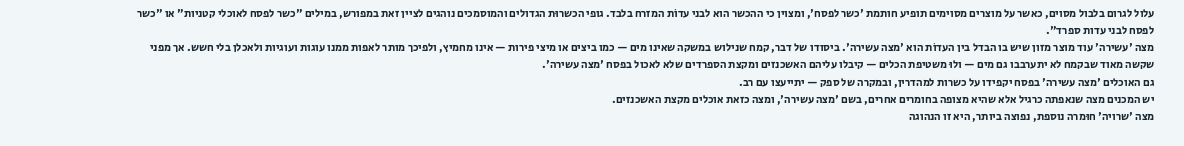עלול לגרום בלבול מסוים, כאשר על מוצרים מסוימים תופיע חותמת 'כשר לפסח', ומצוין כי ההכשר הוא לבני עדוֹת המזרח בלבד. גופי הכשרוּת הגדולים והמוסמכים נוהגים לציין זאת במפורש, במילים "כשר לפסח לאוכלי קטניות" או "כשר לפסח לבני עדות ספרד".
מצה 'עשירה' עוד מוצר מזון שיש בו הבדל בין העדוֹת הוא 'מצה עשירה'. ביסודו של דבר, קמח שנילוש במשקה שאינו מים — כמו ביצים או מיצי פירות — אינו מחמיץ, ולפיכך מותר לאפות ממנו עוגות ועוגיות ולאכלן בלי חשש. אך מפני שקשה מאוד שבקמח לא יתערבבו גם מים — ולוּ משטיפת הכלים — קיבלו עליהם האשכנזים ומקצת הספרדים שלא לאכול בפסח 'מצה עשירה'.
גם האוכלים 'מצה עשירה' בפסח יקפידו על כשרות למהדרין, ובמקרה של ספק — יתייעצו עם רב.
יש המכנים מצה שנאפתה כרגיל אלא שהיא מצופה בחומרים אחרים, בשם 'מצה עשירה', ומצה כזאת אוכלים מקצת האשכנזים.
מצה 'שרויה' חוּמרה נוספת, נפוצה ביותר, היא זו הנהוגה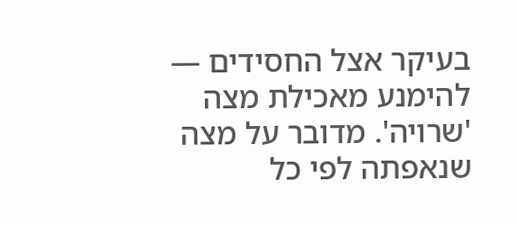בעיקר אצל החסידים — להימנע מאכילת מצה 'שרויה'. מדובר על מצה שנאפתה לפי כל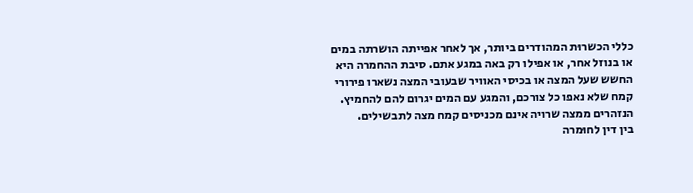כללי הכשרוּת המהודרים ביותר, אך לאחר אפייתה הושרתה במים או בנוזל אחר, או אפילו רק באה במגע אתם. סיבת ההחמרה היא החשש שעל המצה או בכיסי האוויר שבעובי המצה נשארו פירורי קמח שלא נאפו כל צורכם, והמגע עם המים יגרום להם להחמיץ. הנזהרים ממצה שרויה אינם מכניסים קמח מצה לתבשילים.
בין דין לחוּמרה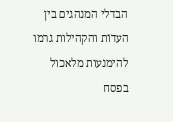הבדלי המנהגים בין העדוֹת והקהילות גרמו להימנעות מלאכול בפסח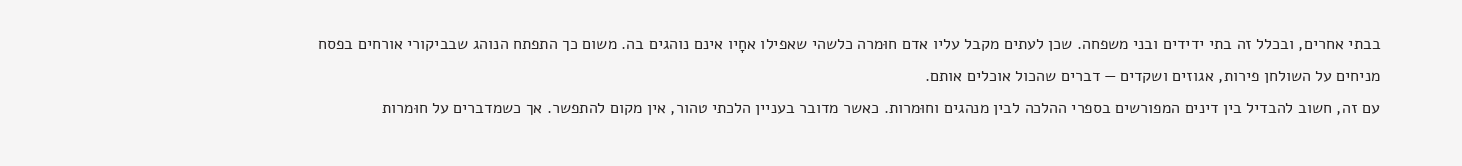בבתי אחרים, ובכלל זה בתי ידידים ובני משפחה. שכן לעתים מקבל עליו אדם חוּמרה כלשהי שאפילו אחָיו אינם נוהגים בה. משום כך התפתח הנוהג שבביקורי אורחים בפסח מניחים על השולחן פירות, אגוזים ושקדים — דברים שהכול אוכלים אותם.
עם זה, חשוב להבדיל בין דינים המפורשים בספרי ההלכה לבין מנהגים וחוּמרות. כאשר מדובר בעניין הלכתי טהור, אין מקום להתפשר. אך כשמדברים על חוּמרות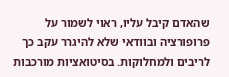שהאדם קיבל עליו, ראוי לשמור על פרופורציה ובוודאי שלא להיגרר עקב כך לריבים ולמחלוקות. בסיטואציות מורכבות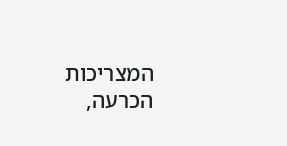המצריכות הכרעה,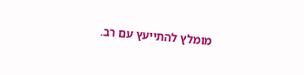מומלץ להתייעץ עם רב.